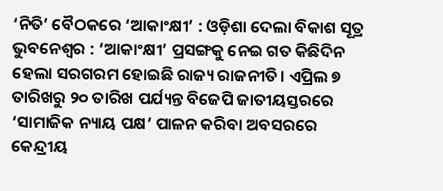‘ନିତି’ ବୈଠକରେ ‘ଆକାଂକ୍ଷୀ’ : ଓଡ଼ିଶା ଦେଲା ବିକାଶ ସୂତ୍ର
ଭୁବନେଶ୍ୱର : ‘ଆକାଂକ୍ଷୀ’ ପ୍ରସଙ୍ଗକୁ ନେଇ ଗତ କିଛିଦିନ ହେଲା ସରଗରମ ହୋଇଛି ରାଜ୍ୟ ରାଜନୀତି। ଏପ୍ରିଲ ୭ ତାରିଖରୁ ୨୦ ତାରିଖ ପର୍ଯ୍ୟନ୍ତ ବିଜେପି ଜାତୀୟସ୍ତରରେ ‘ସାମାଜିକ ନ୍ୟାୟ ପକ୍ଷ’ ପାଳନ କରିବା ଅବସରରେ କେନ୍ଦ୍ରୀୟ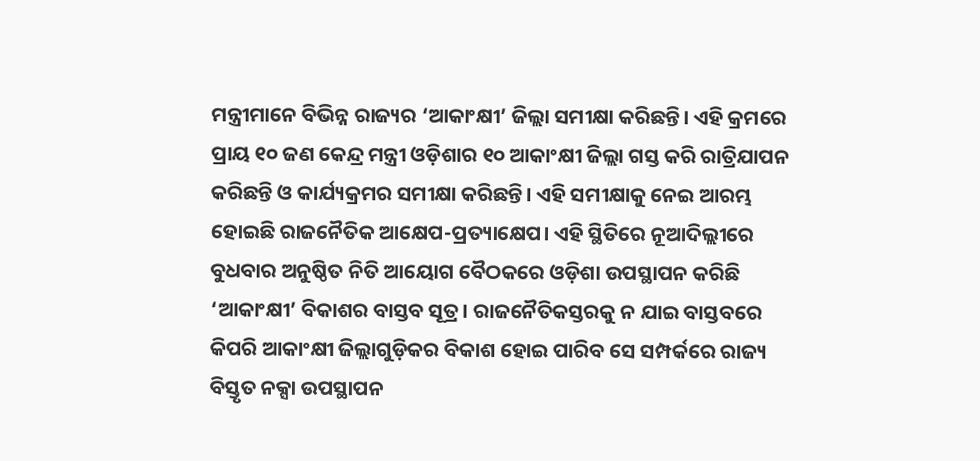ମନ୍ତ୍ରୀମାନେ ବିଭିନ୍ନ ରାଜ୍ୟର ‘ଆକାଂକ୍ଷୀ’ ଜିଲ୍ଲା ସମୀକ୍ଷା କରିଛନ୍ତି। ଏହି କ୍ରମରେ ପ୍ରାୟ ୧୦ ଜଣ କେନ୍ଦ୍ର ମନ୍ତ୍ରୀ ଓଡ଼ିଶାର ୧୦ ଆକାଂକ୍ଷୀ ଜିଲ୍ଲା ଗସ୍ତ କରି ରାତ୍ରିଯାପନ କରିଛନ୍ତି ଓ କାର୍ଯ୍ୟକ୍ରମର ସମୀକ୍ଷା କରିଛନ୍ତି। ଏହି ସମୀକ୍ଷାକୁ ନେଇ ଆରମ୍ଭ ହୋଇଛି ରାଜନୈତିକ ଆକ୍ଷେପ-ପ୍ରତ୍ୟାକ୍ଷେପ। ଏହି ସ୍ଥିତିରେ ନୂଆଦିଲ୍ଲୀରେ ବୁଧବାର ଅନୁଷ୍ଠିତ ନିତି ଆୟୋଗ ବୈଠକରେ ଓଡ଼ିଶା ଉପସ୍ଥାପନ କରିଛି ‘ଆକାଂକ୍ଷୀ’ ବିକାଶର ବାସ୍ତବ ସୂତ୍ର। ରାଜନୈତିକସ୍ତରକୁ ନ ଯାଇ ବାସ୍ତବରେ କିପରି ଆକାଂକ୍ଷୀ ଜିଲ୍ଲାଗୁଡ଼ିକର ବିକାଶ ହୋଇ ପାରିବ ସେ ସମ୍ପର୍କରେ ରାଜ୍ୟ ବିସ୍ତୃତ ନକ୍ସା ଉପସ୍ଥାପନ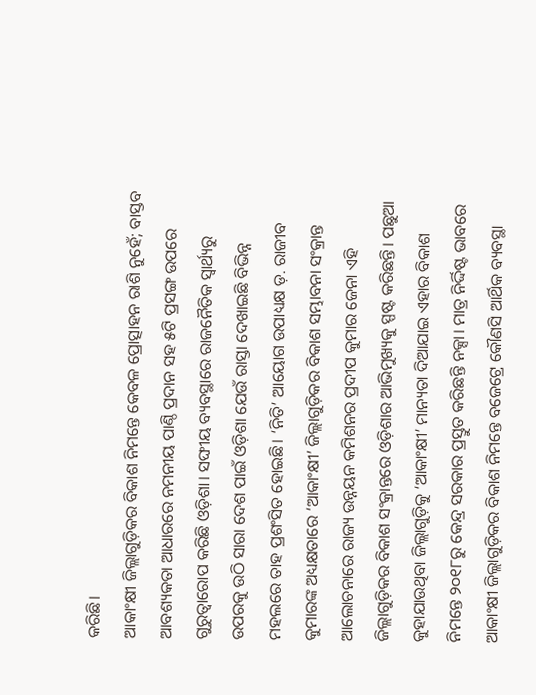କରିଛି।
ଆକାଂକ୍ଷୀ ଜିଲ୍ଲାଗୁଡ଼ିକର ବିକାଶ ନିମନ୍ତେ କେବଳ ପ୍ରୋତ୍ସାହନ ରାଶି ନୁହେଁ; ବାସ୍ତବ ଆବଶ୍ୟକତା ଆଧାରରେ ନମନୀୟ ପାଣ୍ଠି ପ୍ରଦାନ ସହ ୫ଟି ପ୍ରସଙ୍ଗ ଉପରେ ଗୁରୁତ୍ୱାରୋପ କରିଛି ଓଡ଼ିଶା। ସଙ୍ଘୀୟ ବ୍ୟବସ୍ଥାରେ ରାଜନୈତିକ ସ୍ୱାର୍ଥ୍ୟରୁ ଉପରକୁ ଉଠି ସାରା ଦେଶ ପାଇଁ ଓଡ଼ିଶା ଯେଉଁ ରାସ୍ତା ଦେଖାଇଛି ବିଭିନ୍ନ ମହଲରେ ତାହ ପ୍ରଶଂସିତ ହୋଇଛି। ‘ନିତି’ ଆୟୋଗ ଉପାଧ୍ୟକ୍ଷ ଡ଼. ରାଜୀବ କୁମାରଙ୍କ ଅଧ୍ୟକ୍ଷତାରେ ‘ଆକାଂକ୍ଷୀ’ ଜିଲ୍ଲାଗୁଡ଼ିକର ବିକାଶ ସମ୍ଭାବନା ସଂକ୍ରାନ୍ତ ଆଲୋଚନାରେ ରାଜ୍ୟ ଉନ୍ନୟନ କମିଶନର ପ୍ରଦୀପ କୁମାର ଜେନା ଏହି ଜିଲ୍ଲାଗୁଡ଼ିକର ବିକାଶ ସଂକ୍ରାନ୍ତରେ ଓଡ଼ିଶାର ଆଭିମୁଖ୍ୟକୁ ସ୍ପଷ୍ଟ କରିଛନ୍ତି। ପଛୁଆ କୁହାଯାଉଥିବା ଜିଲ୍ଲାଗୁଡ଼ିକୁ ‘ଆକାଂକ୍ଷୀ’ ମାନ୍ୟତା ଦିଆଯାଇ ଏହାର ବିକାଶ ନିମନ୍ତେ ୨୦୧୮ରୁ କେନ୍ଦ୍ର ସରକାର ପ୍ରସ୍ତୁତ କରିଛନ୍ତି ନକ୍ସା। ମାତ୍ର ନିର୍ଦ୍ଦିଷ୍ଟ ଭାବରେ ଆକାଂକ୍ଷୀ ଜିଲ୍ଲାଗୁଡ଼ିକର ବିକାଶ ନିମନ୍ତେ ବଜେଟ୍ରେ କୌଣସି ଆର୍ଥିକ ବ୍ୟବସ୍ଥା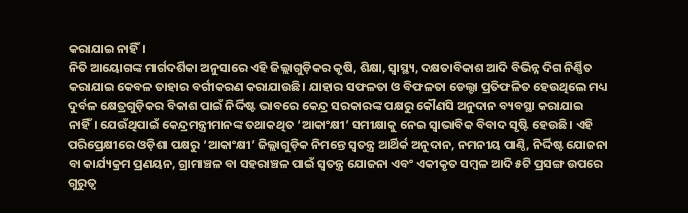କରାଯାଇ ନାହିଁ।
ନିତି ଆୟୋଗଙ୍କ ମାର୍ଗଦର୍ଶିକା ଅନୁସାରେ ଏହି ଜିଲ୍ଲାଗୁଡ଼ିକର କୃଷି, ଶିକ୍ଷା, ସ୍ୱାସ୍ଥ୍ୟ, ଦକ୍ଷତାବିକାଶ ଆଦି ବିଭିନ୍ନ ଦିଗ ନିର୍ଣ୍ଣିତ କରାଯାଇ କେବଳ ତାହାର ବର୍ଗୀକରଣ କରାଯାଉଛି। ଯାହାର ସଫଳତା ଓ ବିଫଳତା ଡେଲ୍ଟା ପ୍ରତିଫଳିତ ହେଉଥିଲେ ମଧ୍ୟ ଦୁର୍ବଳ କ୍ଷେତ୍ରଗୁଡ଼ିକର ବିକାଶ ପାଇଁ ନିର୍ଦ୍ଦିଷ୍ଟ ଭାବରେ କେନ୍ଦ୍ର ସରକାରଙ୍କ ପକ୍ଷରୁ କୌଣସି ଅନୁଦାନ ବ୍ୟବସ୍ଥା କରାଯାଇ ନାହିଁ। ଯେଉଁଥିପାଇଁ କେନ୍ଦ୍ରମନ୍ତ୍ରୀମାନଙ୍କ ତଥାକଥିତ ‘ଆକାଂକ୍ଷୀ’ ସମୀକ୍ଷାକୁ ନେଇ ସ୍ୱାଭାବିକ ବିବାଦ ସୃଷ୍ଟି ହେଉଛି। ଏହି ପରିପ୍ରେକ୍ଷୀରେ ଓଡ଼ିଶା ପକ୍ଷରୁ ‘ଆକାଂକ୍ଷୀ’ ଜିଲ୍ଲାଗୁଡ଼ିକ ନିମନ୍ତେ ସ୍ୱତନ୍ତ୍ର ଆର୍ଥିର୍କ ଅନୁଦାନ, ନମନୀୟ ପାଣ୍ଠି, ନିର୍ଦ୍ଦିଷ୍ଟ ଯୋଜନା ବା କାର୍ଯ୍ୟକ୍ରମ ପ୍ରଣୟନ, ଗ୍ରାମାଞ୍ଚଳ ବା ସହରାଞ୍ଚଳ ପାଇଁ ସ୍ୱତନ୍ତ୍ର ଯୋଜନା ଏବଂ ଏକୀକୃତ ସମ୍ବଳ ଆଦି ୫ଟି ପ୍ରସଙ୍ଗ ଉପରେ ଗୁରୁତ୍ୱ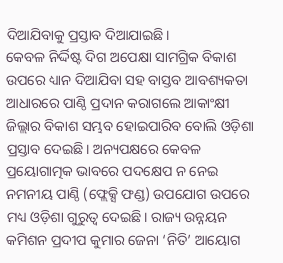ଦିଆଯିବାକୁ ପ୍ରସ୍ତାବ ଦିଆଯାଇଛି।
କେବଳ ନିର୍ଦ୍ଦିଷ୍ଟ ଦିଗ ଅପେକ୍ଷା ସାମଗ୍ରିକ ବିକାଶ ଉପରେ ଧ୍ୟାନ ଦିଆଯିବା ସହ ବାସ୍ତବ ଆବଶ୍ୟକତା ଆଧାରରେ ପାଣ୍ଠି ପ୍ରଦାନ କରାଗଲେ ଆକାଂକ୍ଷୀ ଜିଲ୍ଲାର ବିକାଶ ସମ୍ଭବ ହୋଇପାରିବ ବୋଲି ଓଡ଼ିଶା ପ୍ରସ୍ତାବ ଦେଇଛି। ଅନ୍ୟପକ୍ଷରେ କେବଳ ପ୍ରୟୋଗାତ୍ମକ ଭାବରେ ପଦକ୍ଷେପ ନ ନେଇ ନମନୀୟ ପାଣ୍ଠି (ଫ୍ଲେକ୍ସି ଫଣ୍ଡ) ଉପଯୋଗ ଉପରେ ମଧ୍ୟ ଓଡ଼ିଶା ଗୁରୁତ୍ୱ ଦେଇଛି। ରାଜ୍ୟ ଉନ୍ନୟନ କମିଶନ ପ୍ରଦୀପ କୁମାର ଜେନା ‘ନିତି’ ଆୟୋଗ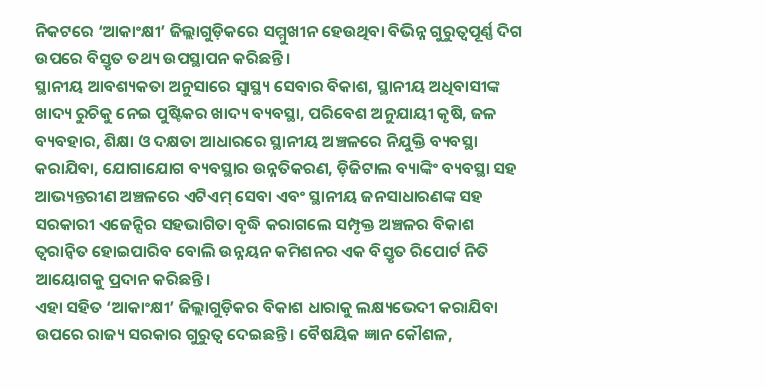ନିକଟରେ ‘ଆକାଂକ୍ଷୀ’ ଜିଲ୍ଲାଗୁଡ଼ିକରେ ସମ୍ମୁଖୀନ ହେଉଥିବା ବିଭିନ୍ନ ଗୁରୁତ୍ୱପୂର୍ଣ୍ଣ ଦିଗ ଉପରେ ବିସ୍ତୃତ ତଥ୍ୟ ଉପସ୍ଥାପନ କରିଛନ୍ତି।
ସ୍ଥାନୀୟ ଆବଶ୍ୟକତା ଅନୁସାରେ ସ୍ୱାସ୍ଥ୍ୟ ସେବାର ବିକାଶ, ସ୍ଥାନୀୟ ଅଧିବାସୀଙ୍କ ଖାଦ୍ୟ ରୁଚିକୁ ନେଇ ପୁଷ୍ଟିକର ଖାଦ୍ୟ ବ୍ୟବସ୍ଥା, ପରିବେଶ ଅନୁଯାୟୀ କୃଷି, ଜଳ ବ୍ୟବହାର, ଶିକ୍ଷା ଓ ଦକ୍ଷତା ଆଧାରରେ ସ୍ଥାନୀୟ ଅଞ୍ଚଳରେ ନିଯୁକ୍ତି ବ୍ୟବସ୍ଥା କରାଯିବା, ଯୋଗାଯୋଗ ବ୍ୟବସ୍ଥାର ଉନ୍ନତିକରଣ, ଡ଼ିଜିଟାଲ ବ୍ୟାଙ୍କିଂ ବ୍ୟବସ୍ଥା ସହ ଆଭ୍ୟନ୍ତରୀଣ ଅଞ୍ଚଳରେ ଏଟିଏମ୍ ସେବା ଏବଂ ସ୍ଥାନୀୟ ଜନସାଧାରଣଙ୍କ ସହ ସରକାରୀ ଏଜେନ୍ସିର ସହଭାଗିତା ବୃଦ୍ଧି କରାଗଲେ ସମ୍ପୃକ୍ତ ଅଞ୍ଚଳର ବିକାଶ ତ୍ୱରାନ୍ୱିତ ହୋଇପାରିବ ବୋଲି ଉନ୍ନୟନ କମିଶନର ଏକ ବିସ୍ତୃତ ରିପୋର୍ଟ ନିତି ଆୟୋଗକୁ ପ୍ରଦାନ କରିଛନ୍ତି।
ଏହା ସହିତ ‘ଆକାଂକ୍ଷୀ’ ଜିଲ୍ଲାଗୁଡ଼ିକର ବିକାଶ ଧାରାକୁ ଲକ୍ଷ୍ୟଭେଦୀ କରାଯିବା ଉପରେ ରାଜ୍ୟ ସରକାର ଗୁରୁତ୍ୱ ଦେଇଛନ୍ତି। ବୈଷୟିକ ଜ୍ଞାନ କୌଶଳ,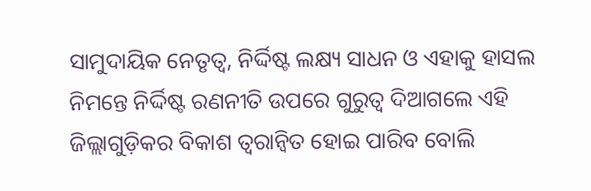ସାମୁଦାୟିକ ନେତୃତ୍ୱ, ନିର୍ଦ୍ଦିଷ୍ଟ ଲକ୍ଷ୍ୟ ସାଧନ ଓ ଏହାକୁ ହାସଲ ନିମନ୍ତେ ନିର୍ଦ୍ଦିଷ୍ଟ ରଣନୀତି ଉପରେ ଗୁରୁତ୍ୱ ଦିଆଗଲେ ଏହି ଜିଲ୍ଲାଗୁଡ଼ିକର ବିକାଶ ତ୍ୱରାନ୍ୱିତ ହୋଇ ପାରିବ ବୋଲି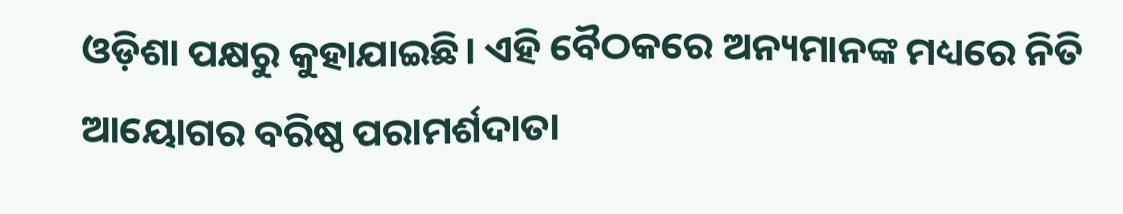ଓଡ଼ିଶା ପକ୍ଷରୁ କୁହାଯାଇଛି। ଏହି ବୈଠକରେ ଅନ୍ୟମାନଙ୍କ ମଧ୍ୟରେ ନିତି ଆୟୋଗର ବରିଷ୍ଠ ପରାମର୍ଶଦାତା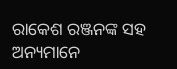ରାକେଶ ରଞ୍ଜନଙ୍କ ସହ ଅନ୍ୟମାନେ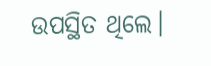ଉପସ୍ଥିତ ଥିଲେ।